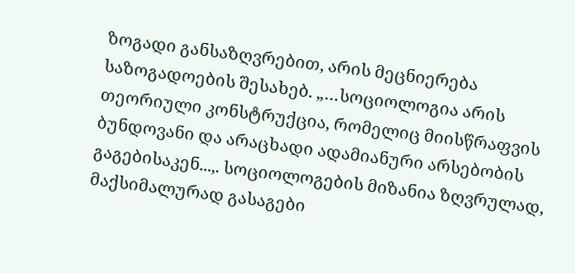ზოგადი განსაზღვრებით, არის მეცნიერება საზოგადოების შესახებ. „…სოციოლოგია არის თეორიული კონსტრუქცია, რომელიც მიისწრაფვის ბუნდოვანი და არაცხადი ადამიანური არსებობის გაგებისაკენ...,. სოციოლოგების მიზანია ზღვრულად, მაქსიმალურად გასაგები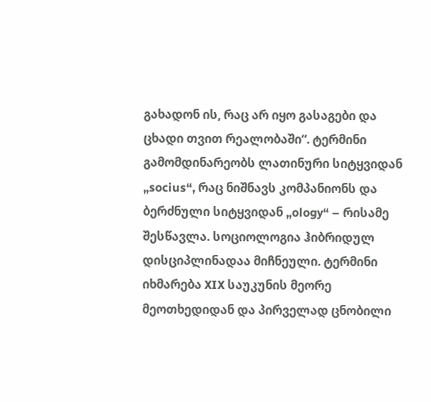გახადონ ის, რაც არ იყო გასაგები და ცხადი თვით რეალობაში“. ტერმინი გამომდინარეობს ლათინური სიტყვიდან „socius“, რაც ნიშნავს კომპანიონს და ბერძნული სიტყვიდან „ology“ – რისამე შესწავლა. სოციოლოგია ჰიბრიდულ დისციპლინადაა მიჩნეული. ტერმინი იხმარება XIX საუკუნის მეორე მეოთხედიდან და პირველად ცნობილი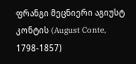ფრანგი მეცნიერი აგიუსტ კონტის (August Conte, 1798-1857)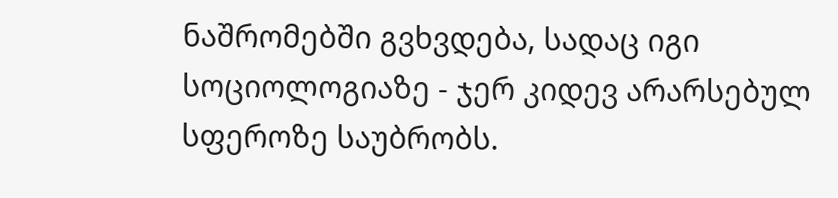ნაშრომებში გვხვდება, სადაც იგი სოციოლოგიაზე - ჯერ კიდევ არარსებულ სფეროზე საუბრობს.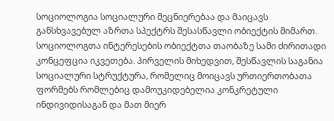სოციოლოგია სოციალური მეცნიერებაა და მაიცავს განსხვავებულ აზრთა სპექტრს შესასწავლი ობიექტის მიმართ. სოციოლოგთა ინტერესების ობიექტთა თაობაზე სამი ძირითადი კონცეფცია იკვეთება. პირველის მიხედვით, შესწავლის საგანია სოციალური სტრუქტურა, რომელიც მოიცავს ურთიერთობათა ფორმებს რომლებიც დამოუკიდებელია კონკრეტული ინდივიდისაგან და მათ მიერ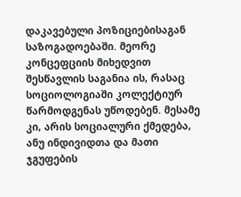დაკავებული პოზიციებისაგან საზოგადოებაში. მეორე კონცეფციის მიხედვით შესწავლის საგანია ის, რასაც სოციოლოგიაში კოლექტიურ წარმოდგენას უწოდებენ. მესამე კი, არის სოციალური ქმედება, ანუ ინდივიდთა და მათი ჯგუფების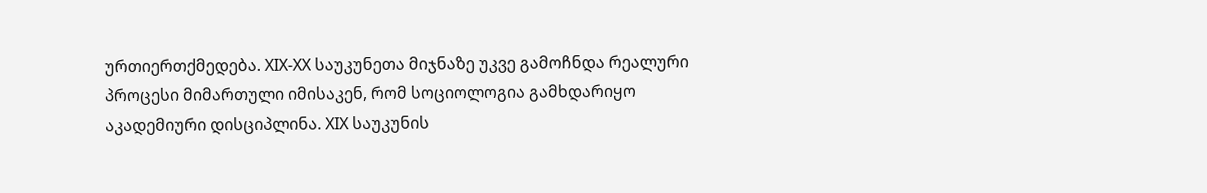ურთიერთქმედება. XIX-XX საუკუნეთა მიჯნაზე უკვე გამოჩნდა რეალური პროცესი მიმართული იმისაკენ, რომ სოციოლოგია გამხდარიყო აკადემიური დისციპლინა. XIX საუკუნის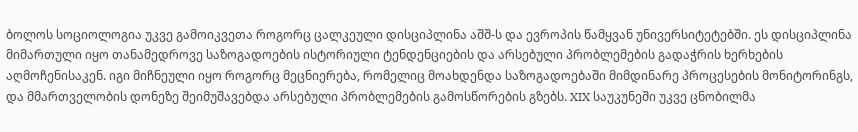ბოლოს სოციოლოგია უკვე გამოიკვეთა როგორც ცალკეული დისციპლინა აშშ-ს და ევროპის წამყვან უნივერსიტეტებში. ეს დისციპლინა მიმართული იყო თანამედროვე საზოგადოების ისტორიული ტენდენციების და არსებული პრობლემების გადაჭრის ხერხების აღმოჩენისაკენ. იგი მიჩნეული იყო როგორც მეცნიერება, რომელიც მოახდენდა საზოგადოებაში მიმდინარე პროცესების მონიტორინგს, და მმართველობის დონეზე შეიმუშავებდა არსებული პრობლემების გამოსწორების გზებს. XIX საუკუნეში უკვე ცნობილმა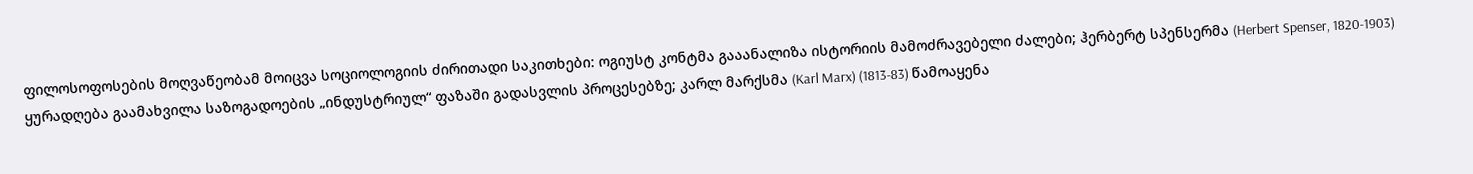ფილოსოფოსების მოღვაწეობამ მოიცვა სოციოლოგიის ძირითადი საკითხები: ოგიუსტ კონტმა გააანალიზა ისტორიის მამოძრავებელი ძალები; ჰერბერტ სპენსერმა (Herbert Spenser, 1820-1903) ყურადღება გაამახვილა საზოგადოების „ინდუსტრიულ“ ფაზაში გადასვლის პროცესებზე; კარლ მარქსმა (Karl Marx) (1813-83) წამოაყენა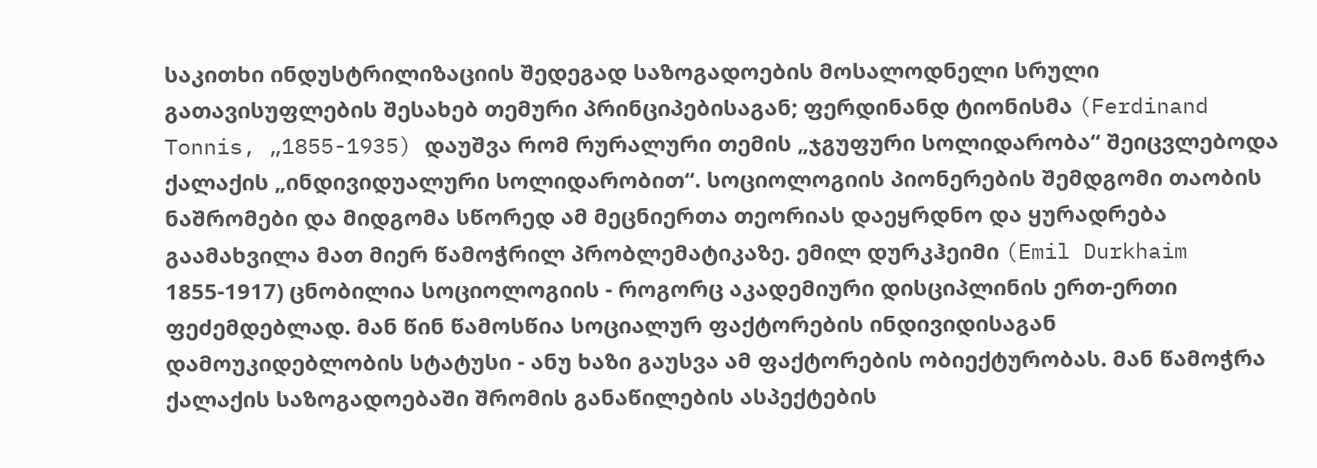საკითხი ინდუსტრილიზაციის შედეგად საზოგადოების მოსალოდნელი სრული გათავისუფლების შესახებ თემური პრინციპებისაგან; ფერდინანდ ტიონისმა (Ferdinand Tonnis, „1855-1935) დაუშვა რომ რურალური თემის „ჯგუფური სოლიდარობა“ შეიცვლებოდა ქალაქის „ინდივიდუალური სოლიდარობით“. სოციოლოგიის პიონერების შემდგომი თაობის ნაშრომები და მიდგომა სწორედ ამ მეცნიერთა თეორიას დაეყრდნო და ყურადრება გაამახვილა მათ მიერ წამოჭრილ პრობლემატიკაზე. ემილ დურკჰეიმი (Emil Durkhaim 1855-1917) ცნობილია სოციოლოგიის - როგორც აკადემიური დისციპლინის ერთ-ერთი ფეძემდებლად. მან წინ წამოსწია სოციალურ ფაქტორების ინდივიდისაგან დამოუკიდებლობის სტატუსი - ანუ ხაზი გაუსვა ამ ფაქტორების ობიექტურობას. მან წამოჭრა ქალაქის საზოგადოებაში შრომის განაწილების ასპექტების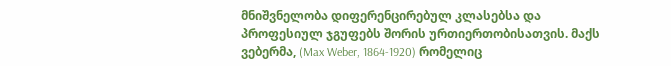მნიშვნელობა დიფერენცირებულ კლასებსა და პროფესიულ ჯგუფებს შორის ურთიერთობისათვის. მაქს ვებერმა, (Max Weber, 1864-1920) რომელიც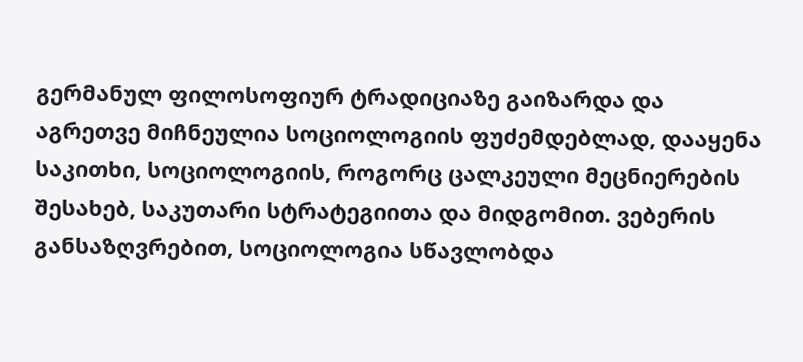გერმანულ ფილოსოფიურ ტრადიციაზე გაიზარდა და აგრეთვე მიჩნეულია სოციოლოგიის ფუძემდებლად, დააყენა საკითხი, სოციოლოგიის, როგორც ცალკეული მეცნიერების შესახებ, საკუთარი სტრატეგიითა და მიდგომით. ვებერის განსაზღვრებით, სოციოლოგია სწავლობდა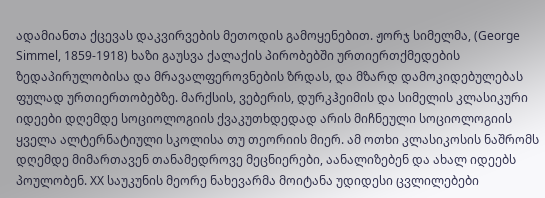ადამიანთა ქცევას დაკვირვების მეთოდის გამოყენებით. ჟორჯ სიმელმა, (George Simmel, 1859-1918) ხაზი გაუსვა ქალაქის პირობებში ურთიერთქმედების ზედაპირულობისა და მრავალფეროვნების ზრდას, და მზარდ დამოკიდებულებას ფულად ურთიერთობებზე. მარქსის, ვებერის, დურკჰეიმის და სიმელის კლასიკური იდეები დღემდე სოციოლოგიის ქვაკუთხდედად არის მიჩნეული სოციოლოგიის ყველა ალტერნატიული სკოლისა თუ თეორიის მიერ. ამ ოთხი კლასიკოსის ნაშრომს დღემდე მიმართავენ თანამედროვე მეცნიერები, აანალიზებენ და ახალ იდეებს პოულობენ. XX საუკუნის მეორე ნახევარმა მოიტანა უდიდესი ცვლილებები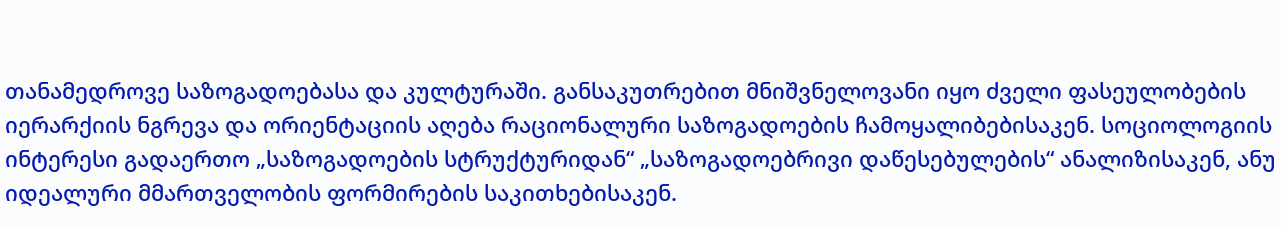თანამედროვე საზოგადოებასა და კულტურაში. განსაკუთრებით მნიშვნელოვანი იყო ძველი ფასეულობების იერარქიის ნგრევა და ორიენტაციის აღება რაციონალური საზოგადოების ჩამოყალიბებისაკენ. სოციოლოგიის ინტერესი გადაერთო „საზოგადოების სტრუქტურიდან“ „საზოგადოებრივი დაწესებულების“ ანალიზისაკენ, ანუ იდეალური მმართველობის ფორმირების საკითხებისაკენ.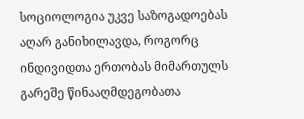სოციოლოგია უკვე საზოგადოებას აღარ განიხილავდა, როგორც ინდივიდთა ერთობას მიმართულს გარეშე წინააღმდეგობათა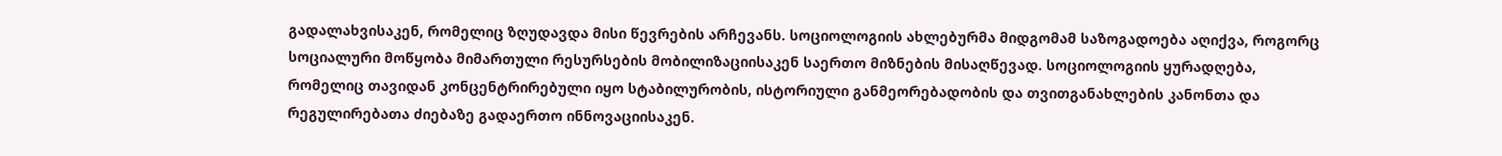გადალახვისაკენ, რომელიც ზღუდავდა მისი წევრების არჩევანს. სოციოლოგიის ახლებურმა მიდგომამ საზოგადოება აღიქვა, როგორც სოციალური მოწყობა მიმართული რესურსების მობილიზაციისაკენ საერთო მიზნების მისაღწევად. სოციოლოგიის ყურადღება, რომელიც თავიდან კონცენტრირებული იყო სტაბილურობის, ისტორიული განმეორებადობის და თვითგანახლების კანონთა და რეგულირებათა ძიებაზე გადაერთო ინნოვაციისაკენ.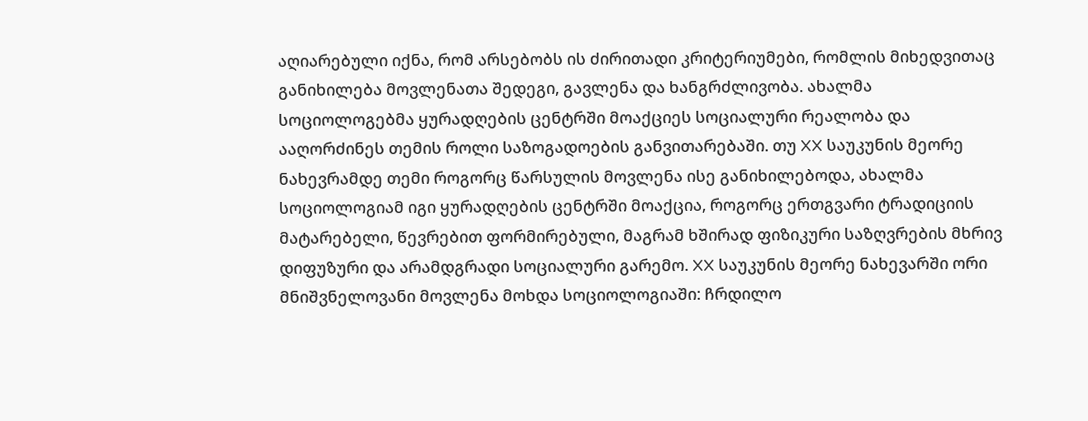აღიარებული იქნა, რომ არსებობს ის ძირითადი კრიტერიუმები, რომლის მიხედვითაც განიხილება მოვლენათა შედეგი, გავლენა და ხანგრძლივობა. ახალმა სოციოლოგებმა ყურადღების ცენტრში მოაქციეს სოციალური რეალობა და ააღორძინეს თემის როლი საზოგადოების განვითარებაში. თუ XX საუკუნის მეორე ნახევრამდე თემი როგორც წარსულის მოვლენა ისე განიხილებოდა, ახალმა სოციოლოგიამ იგი ყურადღების ცენტრში მოაქცია, როგორც ერთგვარი ტრადიციის მატარებელი, წევრებით ფორმირებული, მაგრამ ხშირად ფიზიკური საზღვრების მხრივ დიფუზური და არამდგრადი სოციალური გარემო. XX საუკუნის მეორე ნახევარში ორი მნიშვნელოვანი მოვლენა მოხდა სოციოლოგიაში: ჩრდილო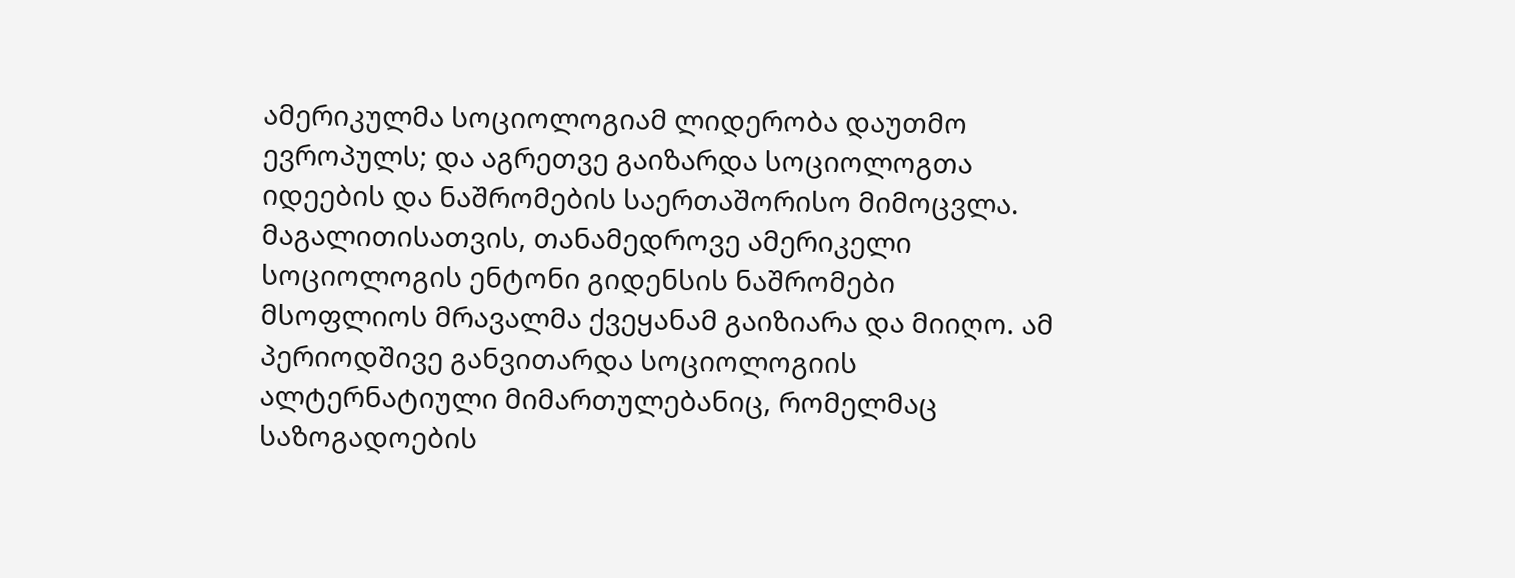ამერიკულმა სოციოლოგიამ ლიდერობა დაუთმო ევროპულს; და აგრეთვე გაიზარდა სოციოლოგთა იდეების და ნაშრომების საერთაშორისო მიმოცვლა. მაგალითისათვის, თანამედროვე ამერიკელი სოციოლოგის ენტონი გიდენსის ნაშრომები მსოფლიოს მრავალმა ქვეყანამ გაიზიარა და მიიღო. ამ პერიოდშივე განვითარდა სოციოლოგიის ალტერნატიული მიმართულებანიც, რომელმაც საზოგადოების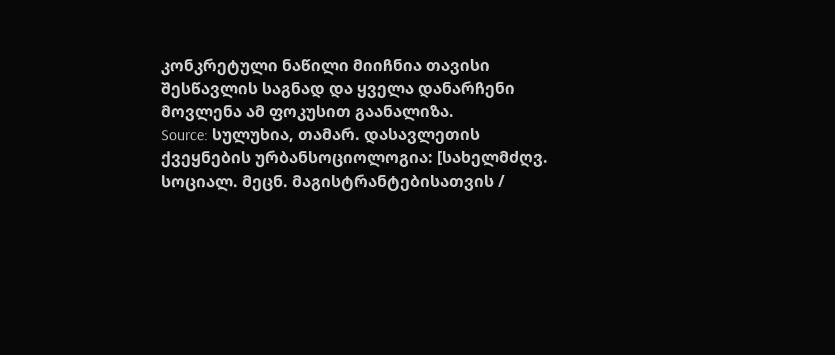კონკრეტული ნაწილი მიიჩნია თავისი შესწავლის საგნად და ყველა დანარჩენი მოვლენა ამ ფოკუსით გაანალიზა.
Source: სულუხია, თამარ. დასავლეთის ქვეყნების ურბანსოციოლოგია: [სახელმძღვ. სოციალ. მეცნ. მაგისტრანტებისათვის /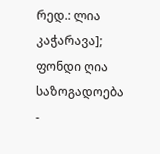რედ.: ლია კაჭარავა]; ფონდი ღია საზოგადოება -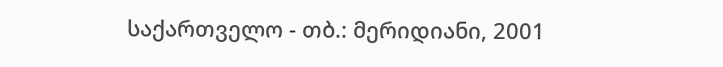საქართველო - თბ.: მერიდიანი, 2001